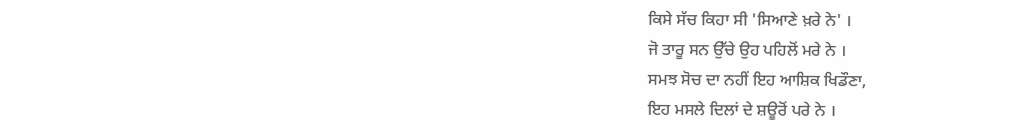ਕਿਸੇ ਸੱਚ ਕਿਹਾ ਸੀ 'ਸਿਆਣੇ ਖ਼ਰੇ ਨੇ' ।
ਜੋ ਤਾਰੂ ਸਨ ਉੱਚੇ ਉਹ ਪਹਿਲੋਂ ਮਰੇ ਨੇ ।
ਸਮਝ ਸੋਚ ਦਾ ਨਹੀਂ ਇਹ ਆਸ਼ਿਕ ਖਿਡੌਣਾ,
ਇਹ ਮਸਲੇ ਦਿਲਾਂ ਦੇ ਸ਼ਊਰੋਂ ਪਰੇ ਨੇ ।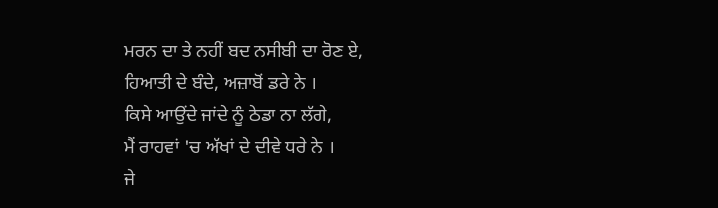ਮਰਨ ਦਾ ਤੇ ਨਹੀਂ ਬਦ ਨਸੀਬੀ ਦਾ ਰੋਣ ਏ,
ਹਿਆਤੀ ਦੇ ਬੰਦੇ, ਅਜ਼ਾਬੋਂ ਡਰੇ ਨੇ ।
ਕਿਸੇ ਆਉਂਦੇ ਜਾਂਦੇ ਨੂੰ ਠੇਡਾ ਨਾ ਲੱਗੇ,
ਮੈਂ ਰਾਹਵਾਂ 'ਚ ਅੱਖਾਂ ਦੇ ਦੀਵੇ ਧਰੇ ਨੇ ।
ਜੇ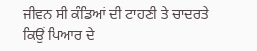ਜੀਵਨ ਸੀ ਕੰਡਿਆਂ ਦੀ ਟਾਹਣੀ ਤੇ ਚਾਦਰਤੇ
ਕਿਉਂ ਪਿਆਰ ਦੇ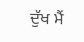ਦੁੱਖ ਮੈਂ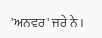'ਅਨਵਰ' ਜਰੇ ਨੇ ।